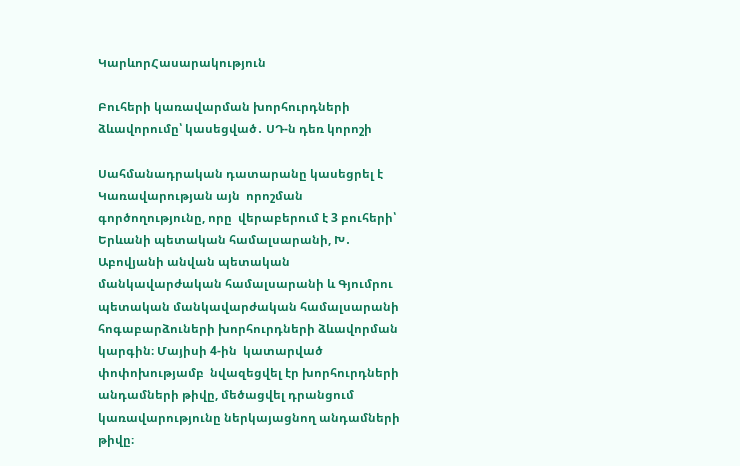ԿարևորՀասարակություն

Բուհերի կառավարման խորհուրդների ձևավորումը՝ կասեցված․ ՍԴ-ն դեռ կորոշի

Սահմանադրական դատարանը կասեցրել է Կառավարության այն  որոշման գործողությունը, որը  վերաբերում է 3 բուհերի՝ Երևանի պետական համալսարանի, Խ․ Աբովյանի անվան պետական մանկավարժական համալսարանի և Գյումրու պետական մանկավարժական համալսարանի հոգաբարձուների խորհուրդների ձևավորման կարգին։ Մայիսի 4-ին  կատարված փոփոխությամբ  նվազեցվել էր խորհուրդների անդամների թիվը, մեծացվել դրանցում կառավարությունը ներկայացնող անդամների թիվը։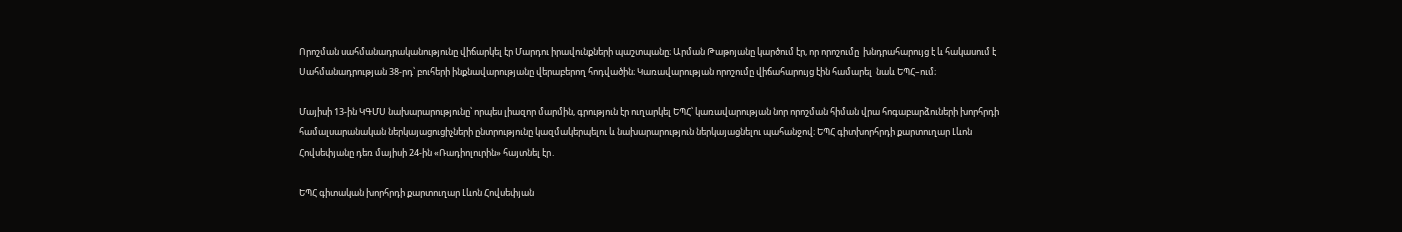Որոշման սահմանադրականությունը վիճարկել էր Մարդու իրավունքների պաշտպանը։ Արման Թաթոյանը կարծում էր, որ որոշումը  խնդրահարույց է և հակասում է Սահմանադրության 38-րդ՝ բուհերի ինքնավարությանը վերաբերող հոդվածին։ Կառավարության որոշումը վիճահարույց էին համարել  նաև ԵՊՀ–ում։

Մայիսի 13-ին ԿԳՄՍ նախարարությունը՝ որպես լիազոր մարմին, գրություն էր ուղարկել ԵՊՀ՝ կառավարության նոր որոշման հիման վրա հոգաբարձուների խորհրդի համալսարանական ներկայացուցիչների ընտրությունը կազմակերպելու և նախարարություն ներկայացնելու պահանջով։ ԵՊՀ գիտխորհրդի քարտուղար Լևոն Հովսեփյանը դեռ մայիսի 24-ին «Ռադիոլուրին» հայտնել էր․

ԵՊՀ գիտական խորհրդի քարտուղար Լևոն Հովսեփյան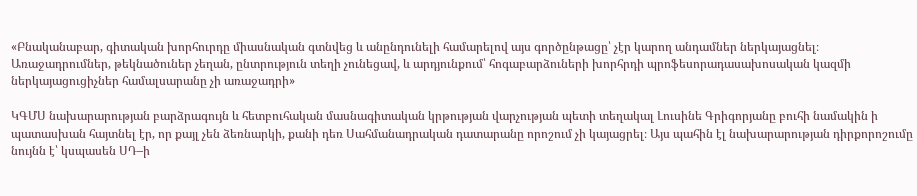«Բնականաբար, գիտական խորհուրդը միասնական գտնվեց և անընդունելի համարելով այս գործընթացը՝ չէր կարող անդամներ ներկայացնել։ Առաջադրումներ, թեկնածուներ չեղան, ընտրություն տեղի չունեցավ, և արդյունքում՝ հոգաբարձուների խորհրդի պրոֆեսորադասախոսական կազմի ներկայացուցիչներ համալսարանը չի առաջադրի»

ԿԳՄՍ նախարարության բարձրագույն և հետբուհական մասնագիտական կրթության վարչության պետի տեղակալ Լուսինե Գրիգորյանը բուհի նամակին ի պատասխան հայտնել էր, որ քայլ չեն ձեռնարկի, քանի դեռ Սահմանադրական դատարանը որոշում չի կայացրել։ Այս պահին էլ նախարարության դիրքորոշումը նույնն է՝ կսպասեն ՍԴ–ի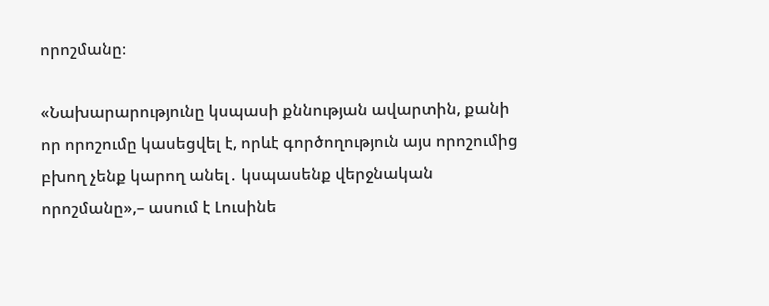որոշմանը։

«Նախարարությունը կսպասի քննության ավարտին, քանի որ որոշումը կասեցվել է, որևէ գործողություն այս որոշումից բխող չենք կարող անել․ կսպասենք վերջնական որոշմանը»,– ասում է Լուսինե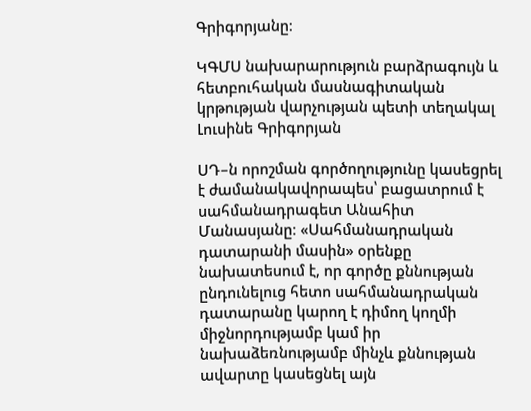Գրիգորյանը։

ԿԳՄՍ նախարարություն բարձրագույն և հետբուհական մասնագիտական կրթության վարչության պետի տեղակալ Լուսինե Գրիգորյան

ՍԴ–ն որոշման գործողությունը կասեցրել է ժամանակավորապես՝ բացատրում է սահմանադրագետ Անահիտ Մանասյանը։ «Սահմանադրական դատարանի մասին» օրենքը նախատեսում է, որ գործը քննության ընդունելուց հետո սահմանադրական դատարանը կարող է դիմող կողմի միջնորդությամբ կամ իր նախաձեռնությամբ մինչև քննության ավարտը կասեցնել այն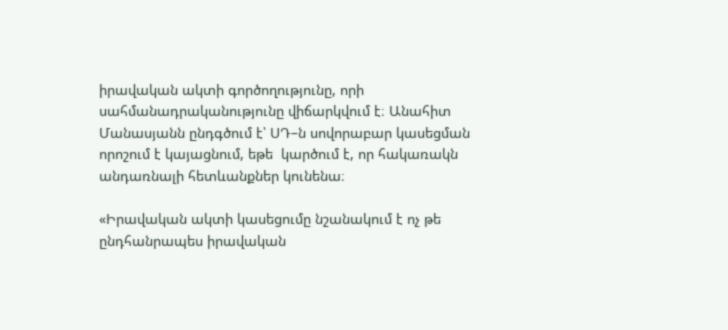իրավական ակտի գործողությունը, որի սահմանադրականությունը վիճարկվում է։ Անահիտ Մանասյանն ընդգծում է՝ ՍԴ–ն սովորաբար կասեցման որոշում է կայացնում, եթե  կարծում է, որ հակառակն անդառնալի հետևանքներ կունենա։

«Իրավական ակտի կասեցումը նշանակում է ոչ թե ընդհանրապես իրավական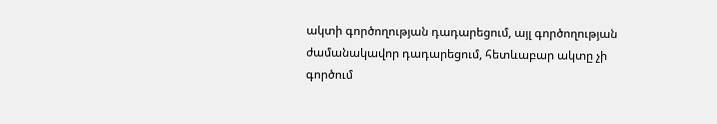ակտի գործողության դադարեցում, այլ գործողության ժամանակավոր դադարեցում, հետևաբար ակտը չի գործում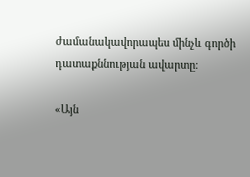ժամանակավորապես մինչև գործի դատաքննության ավարտը։

«Այն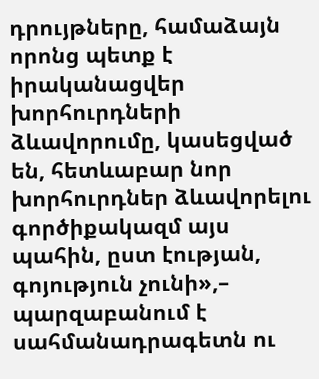դրույթները, համաձայն որոնց պետք է իրականացվեր խորհուրդների ձևավորումը, կասեցված են, հետևաբար նոր խորհուրդներ ձևավորելու գործիքակազմ այս պահին, ըստ էության, գոյություն չունի»,– պարզաբանում է սահմանադրագետն ու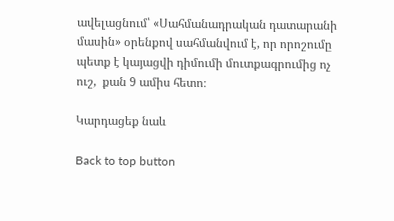ավելացնում՝ «Սահմանադրական դատարանի մասին» օրենքով սահմանվում է, որ որոշումը  պետք է կայացվի դիմումի մուտքագրումից ոչ ուշ,  քան 9 ամիս հետո։

Կարդացեք նաև

Back to top button